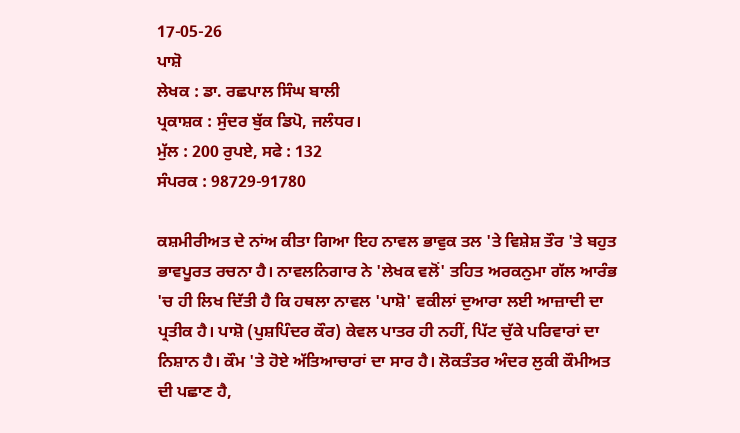17-05-26
ਪਾਸ਼ੋ
ਲੇਖਕ : ਡਾ. ਰਛਪਾਲ ਸਿੰਘ ਬਾਲੀ
ਪ੍ਰਕਾਸ਼ਕ : ਸੁੰਦਰ ਬੁੱਕ ਡਿਪੋ, ਜਲੰਧਰ।
ਮੁੱਲ : 200 ਰੁਪਏ, ਸਫੇ : 132
ਸੰਪਰਕ : 98729-91780

ਕਸ਼ਮੀਰੀਅਤ ਦੇ ਨਾਂਅ ਕੀਤਾ ਗਿਆ ਇਹ ਨਾਵਲ ਭਾਵੁਕ ਤਲ 'ਤੇ ਵਿਸ਼ੇਸ਼ ਤੌਰ 'ਤੇ ਬਹੁਤ ਭਾਵਪੂਰਤ ਰਚਨਾ ਹੈ। ਨਾਵਲਨਿਗਾਰ ਨੇ 'ਲੇਖਕ ਵਲੋਂ' ਤਹਿਤ ਅਰਕਨੁਮਾ ਗੱਲ ਆਰੰਭ 'ਚ ਹੀ ਲਿਖ ਦਿੱਤੀ ਹੈ ਕਿ ਹਥਲਾ ਨਾਵਲ 'ਪਾਸ਼ੋ' ਵਕੀਲਾਂ ਦੁਆਰਾ ਲਈ ਆਜ਼ਾਦੀ ਦਾ ਪ੍ਰਤੀਕ ਹੈ। ਪਾਸ਼ੋ (ਪੁਸ਼ਪਿੰਦਰ ਕੌਰ) ਕੇਵਲ ਪਾਤਰ ਹੀ ਨਹੀਂ, ਪਿੱਟ ਚੁੱਕੇ ਪਰਿਵਾਰਾਂ ਦਾ ਨਿਸ਼ਾਨ ਹੈ। ਕੌਮ 'ਤੇ ਹੋਏ ਅੱਤਿਆਚਾਰਾਂ ਦਾ ਸਾਰ ਹੈ। ਲੋਕਤੰਤਰ ਅੰਦਰ ਲੁਕੀ ਕੌਮੀਅਤ ਦੀ ਪਛਾਣ ਹੈ,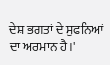ਦੇਸ਼ ਭਗਤਾਂ ਦੇ ਸੁਫਨਿਆਂ ਦਾ ਅਰਮਾਨ ਹੈ।'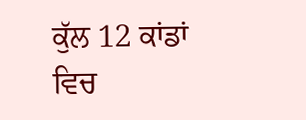ਕੁੱਲ 12 ਕਾਂਡਾਂ ਵਿਚ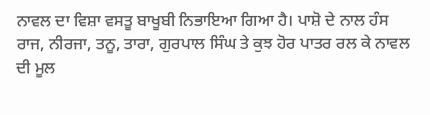ਨਾਵਲ ਦਾ ਵਿਸ਼ਾ ਵਸਤੂ ਬਾਖੂਬੀ ਨਿਭਾਇਆ ਗਿਆ ਹੈ। ਪਾਸ਼ੋ ਦੇ ਨਾਲ ਹੰਸ ਰਾਜ, ਨੀਰਜਾ, ਤਨੂ, ਤਾਰਾ, ਗੁਰਪਾਲ ਸਿੰਘ ਤੇ ਕੁਝ ਹੋਰ ਪਾਤਰ ਰਲ ਕੇ ਨਾਵਲ ਦੀ ਮੂਲ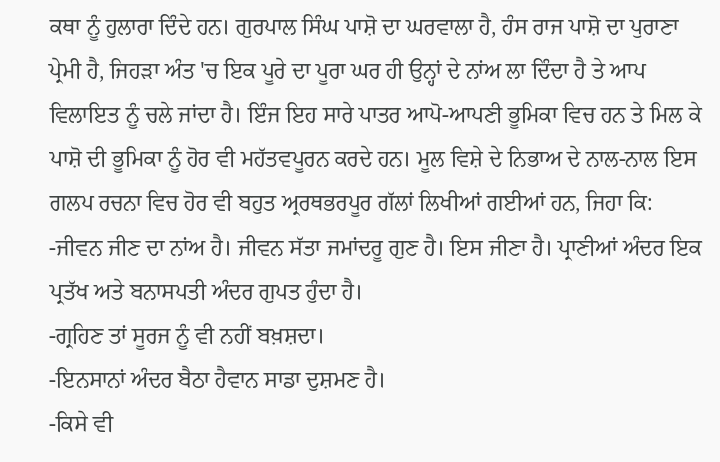ਕਥਾ ਨੂੰ ਹੁਲਾਰਾ ਦਿੰਦੇ ਹਨ। ਗੁਰਪਾਲ ਸਿੰਘ ਪਾਸ਼ੋ ਦਾ ਘਰਵਾਲਾ ਹੈ, ਹੰਸ ਰਾਜ ਪਾਸ਼ੋ ਦਾ ਪੁਰਾਣਾ ਪ੍ਰੇਮੀ ਹੈ, ਜਿਹੜਾ ਅੰਤ 'ਚ ਇਕ ਪੂਰੇ ਦਾ ਪੂਰਾ ਘਰ ਹੀ ਉਨ੍ਹਾਂ ਦੇ ਨਾਂਅ ਲਾ ਦਿੰਦਾ ਹੈ ਤੇ ਆਪ ਵਿਲਾਇਤ ਨੂੰ ਚਲੇ ਜਾਂਦਾ ਹੈ। ਇੰਜ ਇਹ ਸਾਰੇ ਪਾਤਰ ਆਪੋ-ਆਪਣੀ ਭੂਮਿਕਾ ਵਿਚ ਹਨ ਤੇ ਮਿਲ ਕੇ ਪਾਸ਼ੋ ਦੀ ਭੂਮਿਕਾ ਨੂੰ ਹੋਰ ਵੀ ਮਹੱਤਵਪੂਰਨ ਕਰਦੇ ਹਨ। ਮੂਲ ਵਿਸ਼ੇ ਦੇ ਨਿਭਾਅ ਦੇ ਨਾਲ-ਨਾਲ ਇਸ ਗਲਪ ਰਚਨਾ ਵਿਚ ਹੋਰ ਵੀ ਬਹੁਤ ਅ੍ਰਰਥਭਰਪੂਰ ਗੱਲਾਂ ਲਿਖੀਆਂ ਗਈਆਂ ਹਨ, ਜਿਹਾ ਕਿ:
-ਜੀਵਨ ਜੀਣ ਦਾ ਨਾਂਅ ਹੈ। ਜੀਵਨ ਸੱਤਾ ਜਮਾਂਦਰੂ ਗੁਣ ਹੈ। ਇਸ ਜੀਣਾ ਹੈ। ਪ੍ਰਾਣੀਆਂ ਅੰਦਰ ਇਕ ਪ੍ਰਤੱਖ ਅਤੇ ਬਨਾਸਪਤੀ ਅੰਦਰ ਗੁਪਤ ਹੁੰਦਾ ਹੈ।
-ਗ੍ਰਹਿਣ ਤਾਂ ਸੂਰਜ ਨੂੰ ਵੀ ਨਹੀਂ ਬਖ਼ਸ਼ਦਾ।
-ਇਨਸਾਨਾਂ ਅੰਦਰ ਬੈਠਾ ਹੈਵਾਨ ਸਾਡਾ ਦੁਸ਼ਮਣ ਹੈ।
-ਕਿਸੇ ਵੀ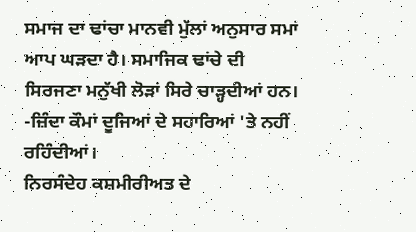ਸਮਾਜ ਦਾ ਢਾਂਚਾ ਮਾਨਵੀ ਮੁੱਲਾਂ ਅਨੁਸਾਰ ਸਮਾਂ ਆਪ ਘੜਦਾ ਹੈ। ਸਮਾਜਿਕ ਢਾਂਚੇ ਦੀ ਸਿਰਜਣਾ ਮਨੁੱਖੀ ਲੋੜਾਂ ਸਿਰੇ ਚਾੜ੍ਹਦੀਆਂ ਹਨ।
-ਜ਼ਿੰਦਾ ਕੌਮਾਂ ਦੂਜਿਆਂ ਦੇ ਸਹਾਰਿਆਂ 'ਤੇ ਨਹੀਂ ਰਹਿੰਦੀਆਂ।
ਨਿਰਸੰਦੇਹ ਕਸ਼ਮੀਰੀਅਤ ਦੇ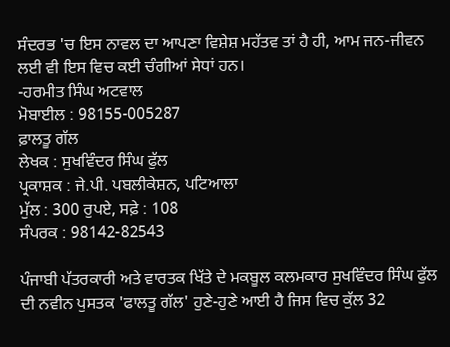ਸੰਦਰਭ 'ਚ ਇਸ ਨਾਵਲ ਦਾ ਆਪਣਾ ਵਿਸ਼ੇਸ਼ ਮਹੱਤਵ ਤਾਂ ਹੈ ਹੀ, ਆਮ ਜਨ-ਜੀਵਨ ਲਈ ਵੀ ਇਸ ਵਿਚ ਕਈ ਚੰਗੀਆਂ ਸੇਧਾਂ ਹਨ।
-ਹਰਮੀਤ ਸਿੰਘ ਅਟਵਾਲ
ਮੋਬਾਈਲ : 98155-005287
ਫ਼ਾਲਤੂ ਗੱਲ
ਲੇਖਕ : ਸੁਖਵਿੰਦਰ ਸਿੰਘ ਫੁੱਲ
ਪ੍ਰਕਾਸ਼ਕ : ਜੇ.ਪੀ. ਪਬਲੀਕੇਸ਼ਨ, ਪਟਿਆਲਾ
ਮੁੱਲ : 300 ਰੁਪਏ, ਸਫ਼ੇ : 108
ਸੰਪਰਕ : 98142-82543

ਪੰਜਾਬੀ ਪੱਤਰਕਾਰੀ ਅਤੇ ਵਾਰਤਕ ਖਿੱਤੇ ਦੇ ਮਕਬੂਲ ਕਲਮਕਾਰ ਸੁਖਵਿੰਦਰ ਸਿੰਘ ਫੁੱਲ ਦੀ ਨਵੀਨ ਪੁਸਤਕ 'ਫਾਲਤੂ ਗੱਲ' ਹੁਣੇ-ਹੁਣੇ ਆਈ ਹੈ ਜਿਸ ਵਿਚ ਕੁੱਲ 32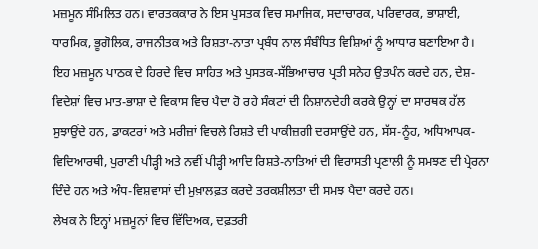ਮਜ਼ਮੂਨ ਸੰਮਿਲਿਤ ਹਨ। ਵਾਰਤਕਕਾਰ ਨੇ ਇਸ ਪੁਸਤਕ ਵਿਚ ਸਮਾਜਿਕ, ਸਦਾਚਾਰਕ, ਪਰਿਵਾਰਕ, ਭਾਸ਼ਾਈ, ਧਾਰਮਿਕ, ਭੂਗੋਲਿਕ, ਰਾਜਨੀਤਕ ਅਤੇ ਰਿਸ਼ਤਾ-ਨਾਤਾ ਪ੍ਰਬੰਧ ਨਾਲ ਸੰਬੰਧਿਤ ਵਿਸ਼ਿਆਂ ਨੂੰ ਆਧਾਰ ਬਣਾਇਆ ਹੈ। ਇਹ ਮਜ਼ਮੂਨ ਪਾਠਕ ਦੇ ਹਿਰਦੇ ਵਿਚ ਸਾਹਿਤ ਅਤੇ ਪੁਸਤਕ-ਸੱਭਿਆਚਾਰ ਪ੍ਰਤੀ ਸਨੇਹ ਉਤਪੰਨ ਕਰਦੇ ਹਨ, ਦੇਸ਼-ਵਿਦੇਸ਼ਾਂ ਵਿਚ ਮਾਤ-ਭਾਸ਼ਾ ਦੇ ਵਿਕਾਸ ਵਿਚ ਪੈਦਾ ਹੋ ਰਹੇ ਸੰਕਟਾਂ ਦੀ ਨਿਸ਼ਾਨਦੇਹੀ ਕਰਕੇ ਉਨ੍ਹਾਂ ਦਾ ਸਾਰਥਕ ਹੱਲ ਸੁਝਾਉਂਦੇ ਹਨ, ਡਾਕਟਰਾਂ ਅਤੇ ਮਰੀਜ਼ਾਂ ਵਿਚਲੇ ਰਿਸ਼ਤੇ ਦੀ ਪਾਕੀਜ਼ਗੀ ਦਰਸਾਉਂਦੇ ਹਨ, ਸੱਸ-ਨੂੰਹ, ਅਧਿਆਪਕ-ਵਿਦਿਆਰਥੀ, ਪੁਰਾਣੀ ਪੀੜ੍ਹੀ ਅਤੇ ਨਵੀਂ ਪੀੜ੍ਹੀ ਆਦਿ ਰਿਸ਼ਤੇ-ਨਾਤਿਆਂ ਦੀ ਵਿਰਾਸਤੀ ਪ੍ਰਣਾਲੀ ਨੂੰ ਸਮਝਣ ਦੀ ਪ੍ਰੇਰਨਾ ਦਿੰਦੇ ਹਨ ਅਤੇ ਅੰਧ-ਵਿਸ਼ਵਾਸਾਂ ਦੀ ਮੁਖ਼ਾਲਫ਼ਤ ਕਰਦੇ ਤਰਕਸ਼ੀਲਤਾ ਦੀ ਸਮਝ ਪੈਦਾ ਕਰਦੇ ਹਨ।
ਲੇਖਕ ਨੇ ਇਨ੍ਹਾਂ ਮਜ਼ਮੂਨਾਂ ਵਿਚ ਵਿੱਦਿਅਕ, ਦਫ਼ਤਰੀ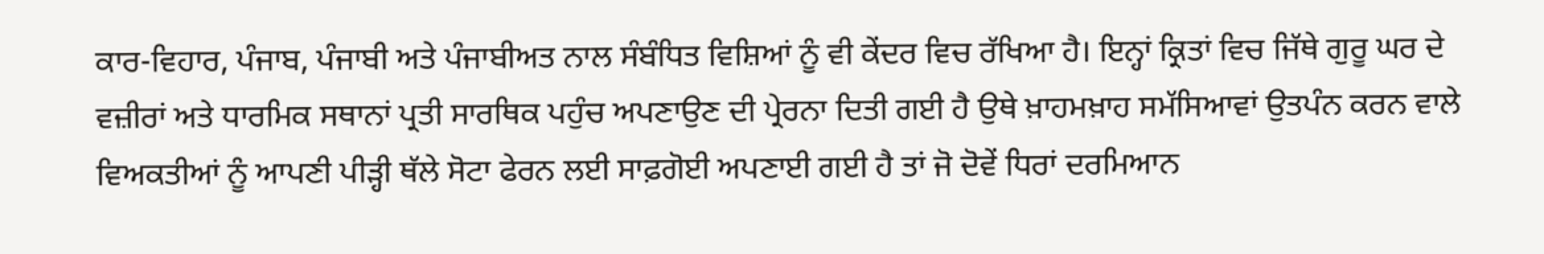ਕਾਰ-ਵਿਹਾਰ, ਪੰਜਾਬ, ਪੰਜਾਬੀ ਅਤੇ ਪੰਜਾਬੀਅਤ ਨਾਲ ਸੰਬੰਧਿਤ ਵਿਸ਼ਿਆਂ ਨੂੰ ਵੀ ਕੇਂਦਰ ਵਿਚ ਰੱਖਿਆ ਹੈ। ਇਨ੍ਹਾਂ ਕ੍ਰਿਤਾਂ ਵਿਚ ਜਿੱਥੇ ਗੁਰੂ ਘਰ ਦੇ ਵਜ਼ੀਰਾਂ ਅਤੇ ਧਾਰਮਿਕ ਸਥਾਨਾਂ ਪ੍ਰਤੀ ਸਾਰਥਿਕ ਪਹੁੰਚ ਅਪਣਾਉਣ ਦੀ ਪ੍ਰੇਰਨਾ ਦਿਤੀ ਗਈ ਹੈ ਉਥੇ ਖ਼ਾਹਮਖ਼ਾਹ ਸਮੱਸਿਆਵਾਂ ਉਤਪੰਨ ਕਰਨ ਵਾਲੇ ਵਿਅਕਤੀਆਂ ਨੂੰ ਆਪਣੀ ਪੀੜ੍ਹੀ ਥੱਲੇ ਸੋਟਾ ਫੇਰਨ ਲਈ ਸਾਫ਼ਗੋਈ ਅਪਣਾਈ ਗਈ ਹੈ ਤਾਂ ਜੋ ਦੋਵੇਂ ਧਿਰਾਂ ਦਰਮਿਆਨ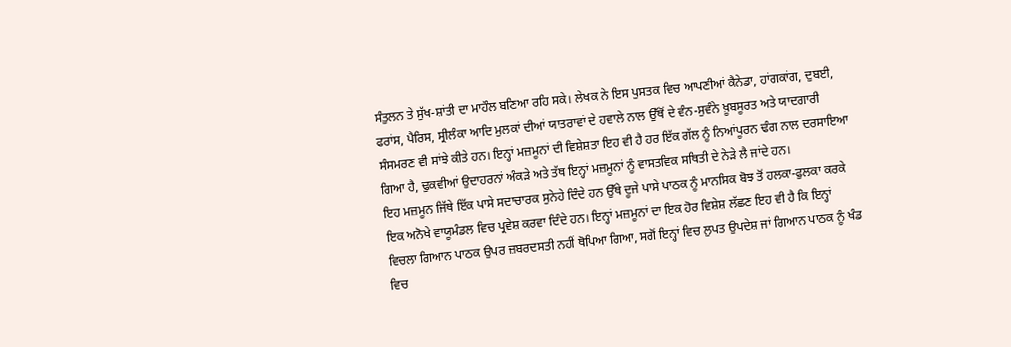ਸੰਤੁਲਨ ਤੇ ਸੁੱਖ-ਸ਼ਾਂਤੀ ਦਾ ਮਾਹੌਲ ਬਣਿਆ ਰਹਿ ਸਕੇ। ਲੇਖਕ ਨੇ ਇਸ ਪੁਸਤਕ ਵਿਚ ਆਪਣੀਆਂ ਕੈਨੇਡਾ, ਹਾਂਗਕਾਂਗ, ਦੁਬਈ, ਫਰਾਂਸ, ਪੈਰਿਸ, ਸ੍ਰੀਲੰਕਾ ਆਦਿ ਮੁਲਕਾਂ ਦੀਆਂ ਯਾਤਰਾਵਾਂ ਦੇ ਹਵਾਲੇ ਨਾਲ ਉੱਥੋਂ ਦੇ ਵੰਨ-ਸੁਵੰਨੇ ਖ਼ੂਬਸੂਰਤ ਅਤੇ ਯਾਦਗਾਰੀ ਸੰਸਮਰਣ ਵੀ ਸਾਂਝੇ ਕੀਤੇ ਹਨ। ਇਨ੍ਹਾਂ ਮਜ਼ਮੂਨਾਂ ਦੀ ਵਿਸ਼ੇਸ਼ਤਾ ਇਹ ਵੀ ਹੈ ਹਰ ਇੱਕ ਗੱਲ ਨੂੰ ਨਿਆਂਪੂਰਨ ਢੰਗ ਨਾਲ ਦਰਸਾਇਆ ਗਿਆ ਹੈ, ਢੁਕਵੀਆਂ ਉਦਾਹਰਨਾਂ ਅੰਕੜੇ ਅਤੇ ਤੱਥ ਇਨ੍ਹਾਂ ਮਜ਼ਮੂਨਾਂ ਨੂੰ ਵਾਸਤਵਿਕ ਸਥਿਤੀ ਦੇ ਨੇੜੇ ਲੈ ਜਾਂਦੇ ਹਨ।
ਇਹ ਮਜ਼ਮੂਨ ਜਿੱਥੇ ਇੱਕ ਪਾਸੇ ਸਦਾਚਾਰਕ ਸੁਨੇਹੇ ਦਿੰਦੇ ਹਨ ਉੱਥੇ ਦੂਜੇ ਪਾਸੇ ਪਾਠਕ ਨੂੰ ਮਾਨਸਿਕ ਬੋਝ ਤੋਂ ਹਲਕਾ-ਫੁਲਕਾ ਕਰਕੇ ਇਕ ਅਨੋਖੇ ਵਾਯੂਮੰਡਲ ਵਿਚ ਪ੍ਰਵੇਸ਼ ਕਰਵਾ ਦਿੰਦੇ ਹਨ। ਇਨ੍ਹਾਂ ਮਜ਼ਮੂਨਾਂ ਦਾ ਇਕ ਹੋਰ ਵਿਸ਼ੇਸ਼ ਲੱਛਣ ਇਹ ਵੀ ਹੈ ਕਿ ਇਨ੍ਹਾਂ ਵਿਚਲਾ ਗਿਆਨ ਪਾਠਕ ਉਪਰ ਜ਼ਬਰਦਸਤੀ ਨਹੀਂ ਥੋਪਿਆ ਗਿਆ, ਸਗੋਂ ਇਨ੍ਹਾਂ ਵਿਚ ਲੁਪਤ ਉਪਦੇਸ਼ ਜਾਂ ਗਿਆਨ ਪਾਠਕ ਨੂੰ ਖੰਡ ਵਿਚ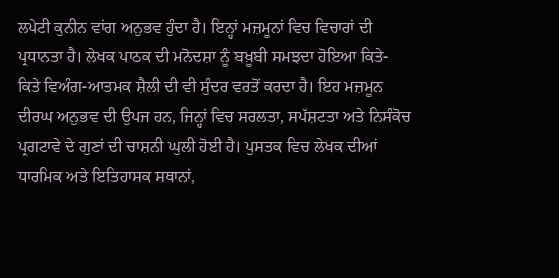ਲਪੇਟੀ ਕੁਨੀਨ ਵਾਂਗ ਅਨੁਭਵ ਹੁੰਦਾ ਹੈ। ਇਨ੍ਹਾਂ ਮਜ਼ਮੂਨਾਂ ਵਿਚ ਵਿਚਾਰਾਂ ਦੀ ਪ੍ਰਧਾਨਤਾ ਹੈ। ਲੇਖਕ ਪਾਠਕ ਦੀ ਮਨੋਦਸ਼ਾ ਨੂੰ ਬਖ਼ੂਬੀ ਸਮਝਦਾ ਹੋਇਆ ਕਿਤੇ-ਕਿਤੇ ਵਿਅੰਗ-ਆਤਮਕ ਸ਼ੈਲੀ ਦੀ ਵੀ ਸੁੰਦਰ ਵਰਤੋਂ ਕਰਦਾ ਹੈ। ਇਹ ਮਜ਼ਮੂਨ ਦੀਰਘ ਅਨੁਭਵ ਦੀ ਉਪਜ ਹਨ, ਜਿਨ੍ਹਾਂ ਵਿਚ ਸਰਲਤਾ, ਸਪੱਸ਼ਟਤਾ ਅਤੇ ਨਿਸੰਕੋਚ ਪ੍ਰਗਟਾਵੇ ਦੇ ਗੁਣਾਂ ਦੀ ਚਾਸ਼ਨੀ ਘੁਲੀ ਹੋਈ ਹੈ। ਪੁਸਤਕ ਵਿਚ ਲੇਖਕ ਦੀਆਂ ਧਾਰਮਿਕ ਅਤੇ ਇਤਿਹਾਸਕ ਸਥਾਨਾਂ,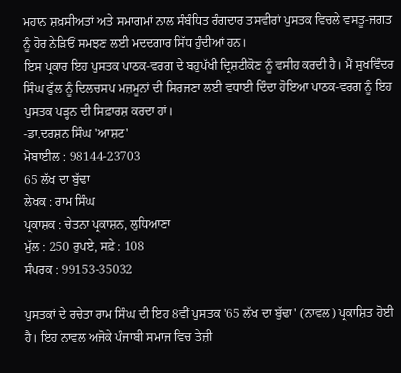ਮਹਾਨ ਸ਼ਖ਼ਸੀਅਤਾਂ ਅਤੇ ਸਮਾਗਮਾਂ ਨਾਲ ਸੰਬੰਧਿਤ ਰੰਗਦਾਰ ਤਸਵੀਰਾਂ ਪੁਸਤਕ ਵਿਚਲੇ ਵਸਤੂ-ਜਗਤ ਨੂੰ ਹੋਰ ਨੇੜਿਓਂ ਸਮਝਣ ਲਈ ਮਦਦਗਾਰ ਸਿੱਧ ਹੁੰਦੀਆਂ ਹਨ।
ਇਸ ਪ੍ਰਕਾਰ ਇਹ ਪੁਸਤਕ ਪਾਠਕ-ਵਰਗ ਦੇ ਬਹੁਪੱਖੀ ਦ੍ਰਿਸ਼ਟੀਕੋਣ ਨੂੰ ਵਸੀਹ ਕਰਦੀ ਹੈ। ਮੈਂ ਸੁਖਵਿੰਦਰ ਸਿੰਘ ਫੁੱਲ ਨੂੰ ਦਿਲਚਸਪ ਮਜ਼ਮੂਨਾਂ ਦੀ ਸਿਰਜਣਾ ਲਈ ਵਧਾਈ ਦਿੰਦਾ ਹੋਇਆ ਪਾਠਕ-ਵਰਗ ਨੂੰ ਇਹ ਪੁਸਤਕ ਪੜ੍ਹਨ ਦੀ ਸਿਫ਼ਾਰਸ਼ ਕਰਦਾ ਹਾਂ।
-ਡਾ.ਦਰਸ਼ਨ ਸਿੰਘ 'ਆਸ਼ਟ'
ਮੋਬਾਈਲ : 98144-23703
65 ਲੱਖ ਦਾ ਬੁੱਢਾ
ਲੇਖਕ : ਰਾਮ ਸਿੰਘ
ਪ੍ਰਕਾਸ਼ਕ : ਚੇਤਨਾ ਪ੍ਰਕਾਸ਼ਨ, ਲੁਧਿਆਣਾ
ਮੁੱਲ : 250 ਰੁਪਏ, ਸਫ਼ੇ : 108
ਸੰਪਰਕ : 99153-35032

ਪੁਸਤਕਾਂ ਦੇ ਰਚੇਤਾ ਰਾਮ ਸਿੰਘ ਦੀ ਇਹ 8ਵੀਂ ਪੁਸਤਕ '65 ਲੱਖ ਦਾ ਬੁੱਢਾ' (ਨਾਵਲ) ਪ੍ਰਕਾਸ਼ਿਤ ਹੋਈ ਹੈ। ਇਹ ਨਾਵਲ ਅਜੋਕੇ ਪੰਜਾਬੀ ਸਮਾਜ ਵਿਚ ਤੇਜ਼ੀ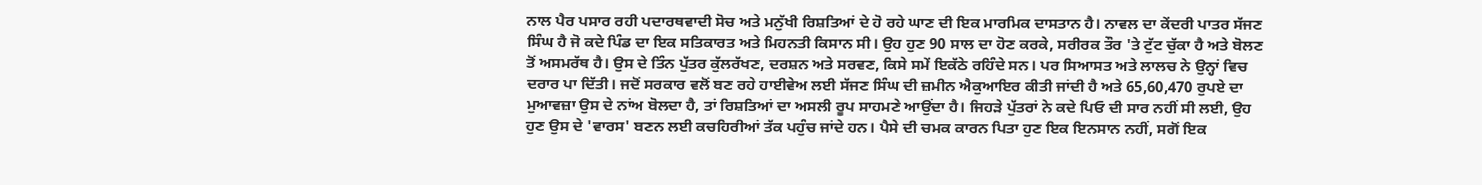ਨਾਲ ਪੈਰ ਪਸਾਰ ਰਹੀ ਪਦਾਰਥਵਾਦੀ ਸੋਚ ਅਤੇ ਮਨੁੱਖੀ ਰਿਸ਼ਤਿਆਂ ਦੇ ਹੋ ਰਹੇ ਘਾਣ ਦੀ ਇਕ ਮਾਰਮਿਕ ਦਾਸਤਾਨ ਹੈ। ਨਾਵਲ ਦਾ ਕੇਂਦਰੀ ਪਾਤਰ ਸੱਜਣ ਸਿੰਘ ਹੈ ਜੋ ਕਦੇ ਪਿੰਡ ਦਾ ਇਕ ਸਤਿਕਾਰਤ ਅਤੇ ਮਿਹਨਤੀ ਕਿਸਾਨ ਸੀ। ਉਹ ਹੁਣ 90 ਸਾਲ ਦਾ ਹੋਣ ਕਰਕੇ, ਸਰੀਰਕ ਤੌਰ 'ਤੇ ਟੁੱਟ ਚੁੱਕਾ ਹੈ ਅਤੇ ਬੋਲਣ ਤੋਂ ਅਸਮਰੱਥ ਹੈ। ਉਸ ਦੇ ਤਿੰਨ ਪੁੱਤਰ ਕੁੱਲਰੱਖਣ, ਦਰਸ਼ਨ ਅਤੇ ਸਰਵਣ, ਕਿਸੇ ਸਮੇਂ ਇਕੱਠੇ ਰਹਿੰਦੇ ਸਨ। ਪਰ ਸਿਆਸਤ ਅਤੇ ਲਾਲਚ ਨੇ ਉਨ੍ਹਾਂ ਵਿਚ ਦਰਾਰ ਪਾ ਦਿੱਤੀ। ਜਦੋਂ ਸਰਕਾਰ ਵਲੋਂ ਬਣ ਰਹੇ ਹਾਈਵੇਅ ਲਈ ਸੱਜਣ ਸਿੰਘ ਦੀ ਜ਼ਮੀਨ ਐਕੁਆਇਰ ਕੀਤੀ ਜਾਂਦੀ ਹੈ ਅਤੇ 65,60,470 ਰੁਪਏ ਦਾ ਮੁਆਵਜ਼ਾ ਉਸ ਦੇ ਨਾਂਅ ਬੋਲਦਾ ਹੈ, ਤਾਂ ਰਿਸ਼ਤਿਆਂ ਦਾ ਅਸਲੀ ਰੂਪ ਸਾਹਮਣੇ ਆਉਂਦਾ ਹੈ। ਜਿਹੜੇ ਪੁੱਤਰਾਂ ਨੇ ਕਦੇ ਪਿਓ ਦੀ ਸਾਰ ਨਹੀਂ ਸੀ ਲਈ, ਉਹ ਹੁਣ ਉਸ ਦੇ 'ਵਾਰਸ' ਬਣਨ ਲਈ ਕਚਹਿਰੀਆਂ ਤੱਕ ਪਹੁੰਚ ਜਾਂਦੇ ਹਨ। ਪੈਸੇ ਦੀ ਚਮਕ ਕਾਰਨ ਪਿਤਾ ਹੁਣ ਇਕ ਇਨਸਾਨ ਨਹੀਂ, ਸਗੋਂ ਇਕ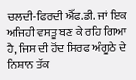ਚਲਦੀ-ਫਿਰਦੀ ਐੱਫ.ਡੀ. ਜਾਂ ਇਕ ਅਜਿਹੀ ਵਸਤੂ ਬਣ ਕੇ ਰਹਿ ਗਿਆ ਹੈ, ਜਿਸ ਦੀ ਹੋਂਦ ਸਿਰਫ ਅੰਗੂਠੇ ਦੇ ਨਿਸ਼ਾਨ ਤੱਕ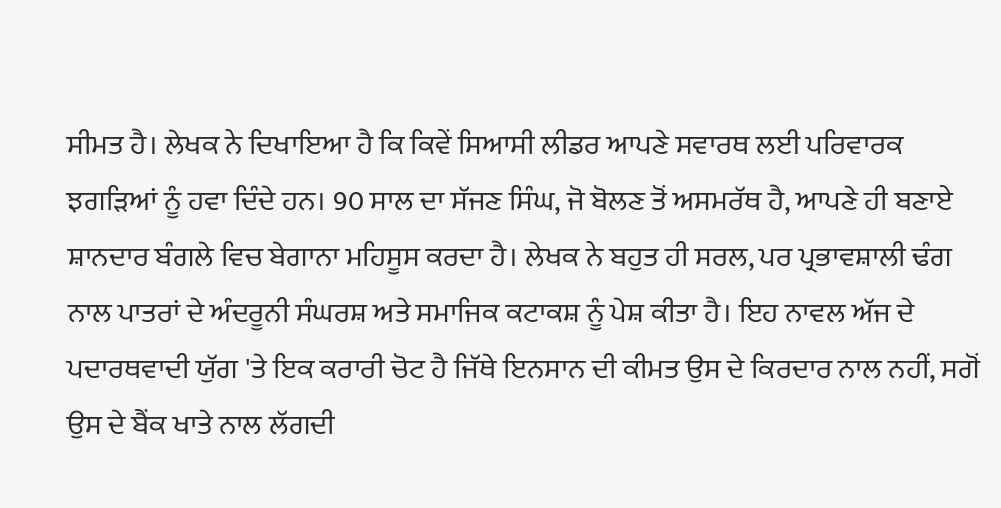ਸੀਮਤ ਹੈ। ਲੇਖਕ ਨੇ ਦਿਖਾਇਆ ਹੈ ਕਿ ਕਿਵੇਂ ਸਿਆਸੀ ਲੀਡਰ ਆਪਣੇ ਸਵਾਰਥ ਲਈ ਪਰਿਵਾਰਕ ਝਗੜਿਆਂ ਨੂੰ ਹਵਾ ਦਿੰਦੇ ਹਨ। 90 ਸਾਲ ਦਾ ਸੱਜਣ ਸਿੰਘ, ਜੋ ਬੋਲਣ ਤੋਂ ਅਸਮਰੱਥ ਹੈ, ਆਪਣੇ ਹੀ ਬਣਾਏ ਸ਼ਾਨਦਾਰ ਬੰਗਲੇ ਵਿਚ ਬੇਗਾਨਾ ਮਹਿਸੂਸ ਕਰਦਾ ਹੈ। ਲੇਖਕ ਨੇ ਬਹੁਤ ਹੀ ਸਰਲ, ਪਰ ਪ੍ਰਭਾਵਸ਼ਾਲੀ ਢੰਗ ਨਾਲ ਪਾਤਰਾਂ ਦੇ ਅੰਦਰੂਨੀ ਸੰਘਰਸ਼ ਅਤੇ ਸਮਾਜਿਕ ਕਟਾਕਸ਼ ਨੂੰ ਪੇਸ਼ ਕੀਤਾ ਹੈ। ਇਹ ਨਾਵਲ ਅੱਜ ਦੇ ਪਦਾਰਥਵਾਦੀ ਯੁੱਗ 'ਤੇ ਇਕ ਕਰਾਰੀ ਚੋਟ ਹੈ ਜਿੱਥੇ ਇਨਸਾਨ ਦੀ ਕੀਮਤ ਉਸ ਦੇ ਕਿਰਦਾਰ ਨਾਲ ਨਹੀਂ, ਸਗੋਂ ਉਸ ਦੇ ਬੈਂਕ ਖਾਤੇ ਨਾਲ ਲੱਗਦੀ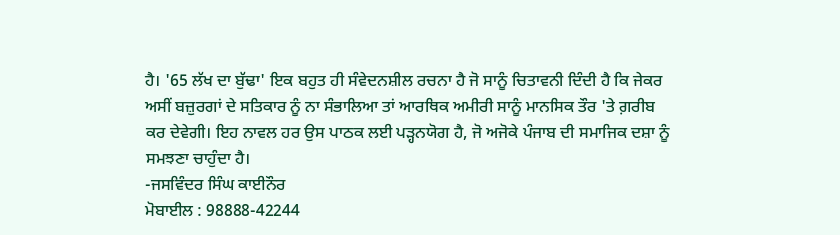ਹੈ। '65 ਲੱਖ ਦਾ ਬੁੱਢਾ' ਇਕ ਬਹੁਤ ਹੀ ਸੰਵੇਦਨਸ਼ੀਲ ਰਚਨਾ ਹੈ ਜੋ ਸਾਨੂੰ ਚਿਤਾਵਨੀ ਦਿੰਦੀ ਹੈ ਕਿ ਜੇਕਰ ਅਸੀਂ ਬਜ਼ੁਰਗਾਂ ਦੇ ਸਤਿਕਾਰ ਨੂੰ ਨਾ ਸੰਭਾਲਿਆ ਤਾਂ ਆਰਥਿਕ ਅਮੀਰੀ ਸਾਨੂੰ ਮਾਨਸਿਕ ਤੌਰ 'ਤੇ ਗ਼ਰੀਬ ਕਰ ਦੇਵੇਗੀ। ਇਹ ਨਾਵਲ ਹਰ ਉਸ ਪਾਠਕ ਲਈ ਪੜ੍ਹਨਯੋਗ ਹੈ, ਜੋ ਅਜੋਕੇ ਪੰਜਾਬ ਦੀ ਸਮਾਜਿਕ ਦਸ਼ਾ ਨੂੰ ਸਮਝਣਾ ਚਾਹੁੰਦਾ ਹੈ।
-ਜਸਵਿੰਦਰ ਸਿੰਘ ਕਾਈਨੌਰ
ਮੋਬਾਈਲ : 98888-42244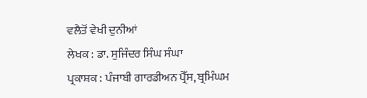ਵਲੈਤੋਂ ਵੇਖੀ ਦੁਨੀਆਂ
ਲੇਖਕ : ਡਾ. ਸੁਜਿੰਦਰ ਸਿੰਘ ਸੰਘਾ
ਪ੍ਰਕਾਸ਼ਕ : ਪੰਜਾਬੀ ਗਾਰਡੀਅਨ ਪ੍ਰੈੱਸ, ਬ੍ਰਮਿੰਘਮ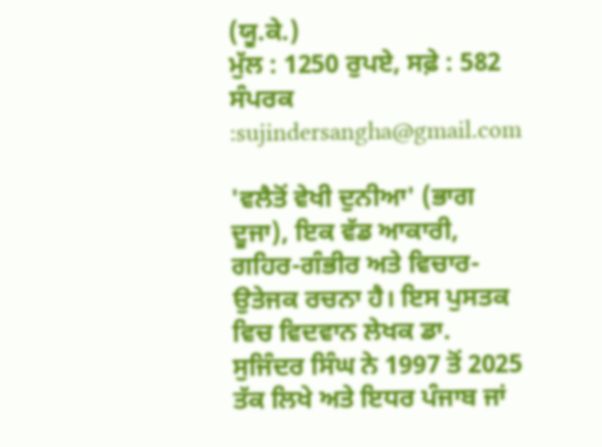(ਯੂ.ਕੇ.)
ਮੁੱਲ : 1250 ਰੁਪਏ, ਸਫ਼ੇ : 582
ਸੰਪਰਕ :sujindersangha@gmail.com

'ਵਲੈਤੋਂ ਵੇਖੀ ਦੁਨੀਆ' (ਭਾਗ ਦੂਜਾ), ਇਕ ਵੱਡ ਆਕਾਰੀ, ਗਹਿਰ-ਗੰਭੀਰ ਅਤੇ ਵਿਚਾਰ-ਉਤੇਜਕ ਰਚਨਾ ਹੈ। ਇਸ ਪੁਸਤਕ ਵਿਚ ਵਿਦਵਾਨ ਲੇਖਕ ਡਾ. ਸੁਜਿੰਦਰ ਸਿੰਘ ਨੇ 1997 ਤੋਂ 2025 ਤੱਕ ਲਿਖੇ ਅਤੇ ਇਧਰ ਪੰਜਾਬ ਜਾਂ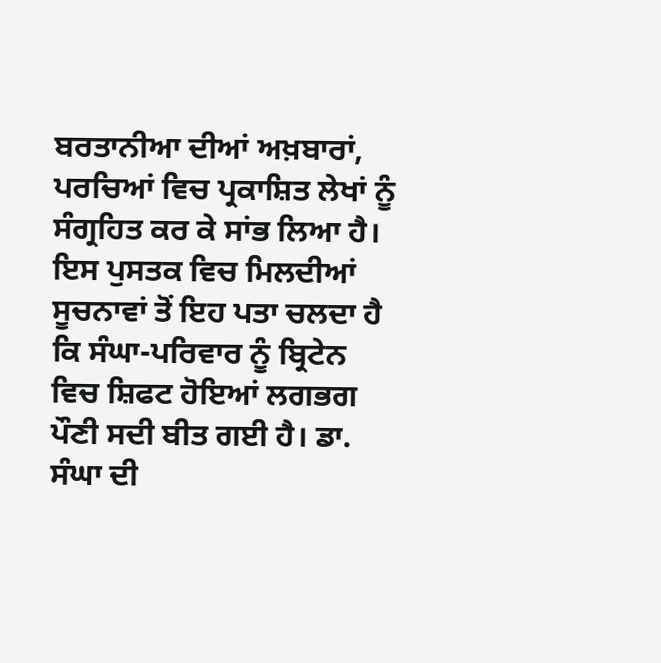ਬਰਤਾਨੀਆ ਦੀਆਂ ਅਖ਼ਬਾਰਾਂ, ਪਰਚਿਆਂ ਵਿਚ ਪ੍ਰਕਾਸ਼ਿਤ ਲੇਖਾਂ ਨੂੰ ਸੰਗ੍ਰਹਿਤ ਕਰ ਕੇ ਸਾਂਭ ਲਿਆ ਹੈ। ਇਸ ਪੁਸਤਕ ਵਿਚ ਮਿਲਦੀਆਂ ਸੂਚਨਾਵਾਂ ਤੋਂ ਇਹ ਪਤਾ ਚਲਦਾ ਹੈ ਕਿ ਸੰਘਾ-ਪਰਿਵਾਰ ਨੂੰ ਬ੍ਰਿਟੇਨ ਵਿਚ ਸ਼ਿਫਟ ਹੋਇਆਂ ਲਗਭਗ ਪੌਣੀ ਸਦੀ ਬੀਤ ਗਈ ਹੈ। ਡਾ. ਸੰਘਾ ਦੀ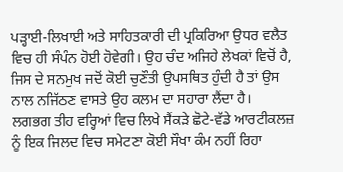ਪੜ੍ਹਾਈ-ਲਿਖਾਈ ਅਤੇ ਸਾਹਿਤਕਾਰੀ ਦੀ ਪ੍ਰਕਿਰਿਆ ਉਧਰ ਵਲੈਤ ਵਿਚ ਹੀ ਸੰਪੰਨ ਹੋਈ ਹੋਵੇਗੀ। ਉਹ ਚੰਦ ਅਜਿਹੇ ਲੇਖਕਾਂ ਵਿਚੋਂ ਹੈ, ਜਿਸ ਦੇ ਸਨਮੁਖ ਜਦੋਂ ਕੋਈ ਚੁਣੌਤੀ ਉਪਸਥਿਤ ਹੁੰਦੀ ਹੈ ਤਾਂ ਉਸ ਨਾਲ ਨਜਿੱਠਣ ਵਾਸਤੇ ਉਹ ਕਲਮ ਦਾ ਸਹਾਰਾ ਲੈਂਦਾ ਹੈ।
ਲਗਭਗ ਤੀਹ ਵਰ੍ਹਿਆਂ ਵਿਚ ਲਿਖੇ ਸੈਂਕੜੇ ਛੋਟੇ-ਵੱਡੇ ਆਰਟੀਕਲਜ਼ ਨੂੰ ਇਕ ਜਿਲਦ ਵਿਚ ਸਮੇਟਣਾ ਕੋਈ ਸੌਖਾ ਕੰਮ ਨਹੀਂ ਰਿਹਾ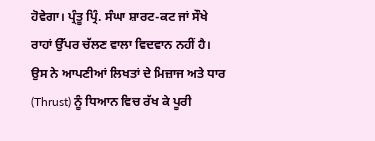ਹੋਵੇਗਾ। ਪ੍ਰੰਤੂ ਪ੍ਰਿੰ. ਸੰਘਾ ਸ਼ਾਰਟ-ਕਟ ਜਾਂ ਸੌਖੇ ਰਾਹਾਂ ਉੱਪਰ ਚੱਲਣ ਵਾਲਾ ਵਿਦਵਾਨ ਨਹੀਂ ਹੈ। ਉਸ ਨੇ ਆਪਣੀਆਂ ਲਿਖਤਾਂ ਦੇ ਮਿਜ਼ਾਜ ਅਤੇ ਧਾਰ (Thrust) ਨੂੰ ਧਿਆਨ ਵਿਚ ਰੱਖ ਕੇ ਪੂਰੀ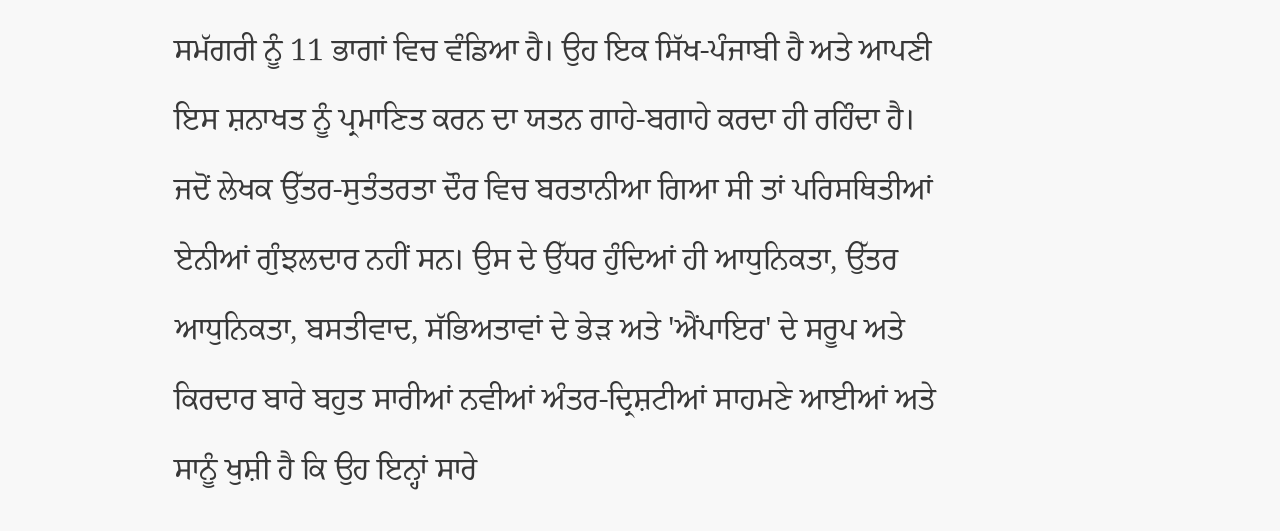ਸਮੱਗਰੀ ਨੂੰ 11 ਭਾਗਾਂ ਵਿਚ ਵੰਡਿਆ ਹੈ। ਉਹ ਇਕ ਸਿੱਖ-ਪੰਜਾਬੀ ਹੈ ਅਤੇ ਆਪਣੀ ਇਸ ਸ਼ਨਾਖਤ ਨੂੰ ਪ੍ਰਮਾਣਿਤ ਕਰਨ ਦਾ ਯਤਨ ਗਾਹੇ-ਬਗਾਹੇ ਕਰਦਾ ਹੀ ਰਹਿੰਦਾ ਹੈ।
ਜਦੋਂ ਲੇਖਕ ਉੱਤਰ-ਸੁਤੰਤਰਤਾ ਦੌਰ ਵਿਚ ਬਰਤਾਨੀਆ ਗਿਆ ਸੀ ਤਾਂ ਪਰਿਸਥਿਤੀਆਂ ਏਨੀਆਂ ਗੁੰਝਲਦਾਰ ਨਹੀਂ ਸਨ। ਉਸ ਦੇ ਉੱਧਰ ਹੁੰਦਿਆਂ ਹੀ ਆਧੁਨਿਕਤਾ, ਉੱਤਰ ਆਧੁਨਿਕਤਾ, ਬਸਤੀਵਾਦ, ਸੱਭਿਅਤਾਵਾਂ ਦੇ ਭੇੜ ਅਤੇ 'ਐਂਪਾਇਰ' ਦੇ ਸਰੂਪ ਅਤੇ ਕਿਰਦਾਰ ਬਾਰੇ ਬਹੁਤ ਸਾਰੀਆਂ ਨਵੀਆਂ ਅੰਤਰ-ਦ੍ਰਿਸ਼ਟੀਆਂ ਸਾਹਮਣੇ ਆਈਆਂ ਅਤੇ ਸਾਨੂੰ ਖੁਸ਼ੀ ਹੈ ਕਿ ਉਹ ਇਨ੍ਹਾਂ ਸਾਰੇ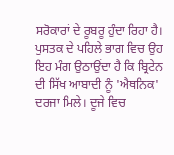ਸਰੋਕਾਰਾਂ ਦੇ ਰੂਬਰੂ ਹੁੰਦਾ ਰਿਹਾ ਹੈ।
ਪੁਸਤਕ ਦੇ ਪਹਿਲੇ ਭਾਗ ਵਿਚ ਉਹ ਇਹ ਮੰਗ ਉਠਾਉਂਦਾ ਹੈ ਕਿ ਬ੍ਰਿਟੇਨ ਦੀ ਸਿੱਖ ਆਬਾਦੀ ਨੂੰ 'ਐਥਨਿਕ' ਦਰਜਾ ਮਿਲੇ। ਦੂਜੇ ਵਿਚ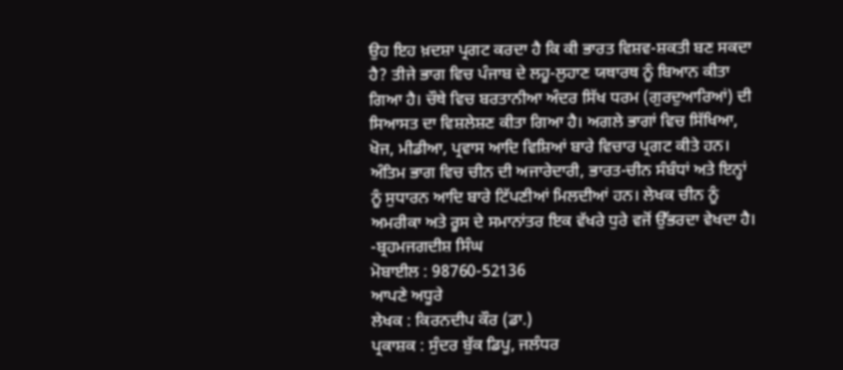ਉਹ ਇਹ ਖ਼ਦਸ਼ਾ ਪ੍ਰਗਟ ਕਰਦਾ ਹੈ ਕਿ ਕੀ ਭਾਰਤ ਵਿਸ਼ਵ-ਸ਼ਕਤੀ ਬਣ ਸਕਦਾ ਹੈ? ਤੀਜੇ ਭਾਗ ਵਿਚ ਪੰਜਾਬ ਦੇ ਲਹੂ-ਲੁਹਾਣ ਯਥਾਰਥ ਨੂੰ ਬਿਆਨ ਕੀਤਾ ਗਿਆ ਹੈ। ਚੌਥੇ ਵਿਚ ਬਰਤਾਨੀਆ ਅੰਦਰ ਸਿੱਖ ਧਰਮ (ਗੁਰਦੁਆਰਿਆਂ) ਦੀ ਸਿਆਸਤ ਦਾ ਵਿਸ਼ਲੇਸ਼ਣ ਕੀਤਾ ਗਿਆ ਹੈ। ਅਗਲੇ ਭਾਗਾਂ ਵਿਚ ਸਿੱਖਿਆ, ਖੋਜ, ਮੀਡੀਆ, ਪ੍ਰਵਾਸ ਆਦਿ ਵਿਸ਼ਿਆਂ ਬਾਰੇ ਵਿਚਾਰ ਪ੍ਰਗਟ ਕੀਤੇ ਹਨ। ਅੰਤਿਮ ਭਾਗ ਵਿਚ ਚੀਨ ਦੀ ਅਜਾਰੇਦਾਰੀ, ਭਾਰਤ-ਚੀਨ ਸੰਬੰਧਾਂ ਅਤੇ ਇਨ੍ਹਾਂ ਨੂੰ ਸੁਧਾਰਨ ਆਦਿ ਬਾਰੇ ਟਿੱਪਣੀਆਂ ਮਿਲਦੀਆਂ ਹਨ। ਲੇਖਕ ਚੀਨ ਨੂੰ ਅਮਰੀਕਾ ਅਤੇ ਰੂਸ ਦੇ ਸਮਾਨਾਂਤਰ ਇਕ ਵੱਖਰੇ ਧੁਰੇ ਵਜੋਂ ਉੱਭਰਦਾ ਵੇਖਦਾ ਹੈ।
-ਬ੍ਰਹਮਜਗਦੀਸ਼ ਸਿੰਘ
ਮੋਬਾਈਲ : 98760-52136
ਆਪਣੇ ਅਧੂਰੇ
ਲੇਖਕ : ਕਿਰਨਦੀਪ ਕੌਰ (ਡਾ.)
ਪ੍ਰਕਾਸ਼ਕ : ਸੁੰਦਰ ਬੁੱਕ ਡਿਪੂ, ਜਲੰਧਰ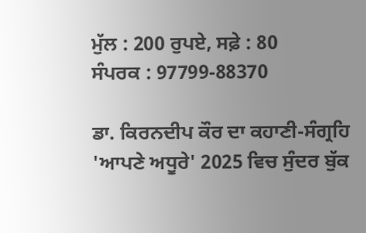ਮੁੱਲ : 200 ਰੁਪਏ, ਸਫ਼ੇ : 80
ਸੰਪਰਕ : 97799-88370

ਡਾ. ਕਿਰਨਦੀਪ ਕੌਰ ਦਾ ਕਹਾਣੀ-ਸੰਗ੍ਰਹਿ 'ਆਪਣੇ ਅਧੂਰੇ' 2025 ਵਿਚ ਸੁੰਦਰ ਬੁੱਕ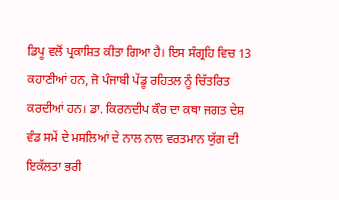ਡਿਪੂ ਵਲੋਂ ਪ੍ਰਕਾਸ਼ਿਤ ਕੀਤਾ ਗਿਆ ਹੈ। ਇਸ ਸੰਗ੍ਰਹਿ ਵਿਚ 13 ਕਹਾਣੀਆਂ ਹਨ, ਜੋ ਪੰਜਾਬੀ ਪੇਂਡੂ ਰਹਿਤਲ ਨੂੰ ਚਿੱਤਰਿਤ ਕਰਦੀਆਂ ਹਨ। ਡਾ. ਕਿਰਨਦੀਪ ਕੌਰ ਦਾ ਕਥਾ ਜਗਤ ਦੇਸ਼ ਵੰਡ ਸਮੇਂ ਦੇ ਮਸਲਿਆਂ ਦੇ ਨਾਲ ਨਾਲ ਵਰਤਮਾਨ ਯੁੱਗ ਦੀ ਇਕੱਲਤਾ ਭਰੀ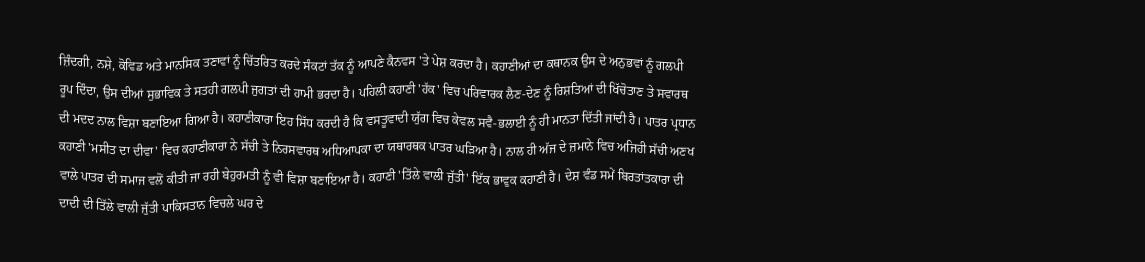ਜ਼ਿੰਦਗੀ, ਨਸ਼ੇ, ਕੋਵਿਡ ਅਤੇ ਮਾਨਸਿਕ ਤਣਾਵਾਂ ਨੂੰ ਚਿੱਤਰਿਤ ਕਰਦੇ ਸੰਕਟਾਂ ਤੱਕ ਨੂੰ ਆਪਣੇ ਕੈਨਵਸ 'ਤੇ ਪੇਸ਼ ਕਰਦਾ ਹੈ। ਕਹਾਣੀਆਂ ਦਾ ਕਥਾਨਕ ਉਸ ਦੇ ਅਨੁਭਵਾਂ ਨੂੰ ਗਲਪੀ ਰੂਪ ਦਿੰਦਾ, ਉਸ ਦੀਆਂ ਸੁਭਾਵਿਕ ਤੇ ਸਤਹੀ ਗਲਪੀ ਜੁਗਤਾਂ ਦੀ ਹਾਮੀ ਭਰਦਾ ਹੈ। ਪਹਿਲੀ ਕਹਾਣੀ 'ਹੱਕ' ਵਿਚ ਪਰਿਵਾਰਕ ਲੈਣ-ਦੇਣ ਨੂੰ ਰਿਸ਼ਤਿਆਂ ਦੀ ਖਿੱਚੋਤਾਣ ਤੇ ਸਵਾਰਥ ਦੀ ਮਦਦ ਨਾਲ ਵਿਸ਼ਾ ਬਣਾਇਆ ਗਿਆ ਹੈ। ਕਹਾਣੀਕਾਰਾ ਇਹ ਸਿੱਧ ਕਰਦੀ ਹੈ ਕਿ ਵਸਤੂਵਾਦੀ ਯੁੱਗ ਵਿਚ ਕੇਵਲ ਸਵੈ-ਭਲਾਈ ਨੂੰ ਹੀ ਮਾਨਤਾ ਦਿੱਤੀ ਜਾਂਦੀ ਹੈ। ਪਾਤਰ ਪ੍ਰਧਾਨ ਕਹਾਣੀ 'ਮਸੀਤ ਦਾ ਦੀਵਾ' ਵਿਚ ਕਹਾਣੀਕਾਰਾ ਨੇ ਸੱਚੀ ਤੇ ਨਿਰਸਵਾਰਥ ਅਧਿਆਪਕਾ ਦਾ ਯਥਾਰਥਕ ਪਾਤਰ ਘੜਿਆ ਹੈ। ਨਾਲ ਹੀ ਅੱਜ ਦੇ ਜ਼ਮਾਨੇ ਵਿਚ ਅਜਿਹੀ ਸੱਚੀ ਅਣਖ ਵਾਲੇ ਪਾਤਰ ਦੀ ਸਮਾਜ ਵਲੋਂ ਕੀਤੀ ਜਾ ਰਹੀ ਬੇਹੁਰਮਤੀ ਨੂੰ ਵੀ ਵਿਸ਼ਾ ਬਣਾਇਆ ਹੈ। ਕਹਾਣੀ 'ਤਿੱਲੇ ਵਾਲੀ ਜੁੱਤੀ' ਇੱਕ ਭਾਵੁਕ ਕਹਾਣੀ ਹੈ। ਦੇਸ਼ ਵੰਡ ਸਮੇਂ ਬਿਰਤਾਂਤਕਾਰਾ ਦੀ ਦਾਦੀ ਦੀ ਤਿੱਲੇ ਵਾਲੀ ਜੁੱਤੀ ਪਾਕਿਸਤਾਨ ਵਿਚਲੇ ਘਰ ਦੇ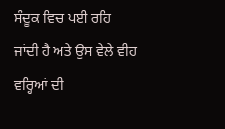ਸੰਦੂਕ ਵਿਚ ਪਈ ਰਹਿ ਜਾਂਦੀ ਹੈ ਅਤੇ ਉਸ ਵੇਲੇ ਵੀਹ ਵਰ੍ਹਿਆਂ ਦੀ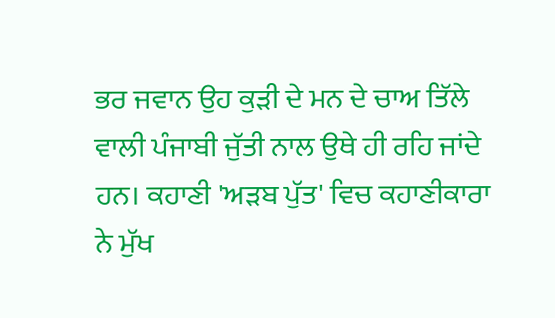ਭਰ ਜਵਾਨ ਉਹ ਕੁੜੀ ਦੇ ਮਨ ਦੇ ਚਾਅ ਤਿੱਲੇ ਵਾਲੀ ਪੰਜਾਬੀ ਜੁੱਤੀ ਨਾਲ ਉਥੇ ਹੀ ਰਹਿ ਜਾਂਦੇ ਹਨ। ਕਹਾਣੀ 'ਅੜਬ ਪੁੱਤ' ਵਿਚ ਕਹਾਣੀਕਾਰਾ ਨੇ ਮੁੱਖ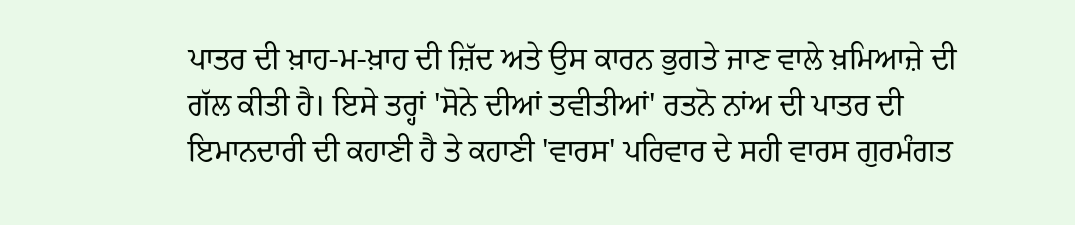ਪਾਤਰ ਦੀ ਖ਼ਾਹ-ਮ-ਖ਼ਾਹ ਦੀ ਜ਼ਿੱਦ ਅਤੇ ਉਸ ਕਾਰਨ ਭੁਗਤੇ ਜਾਣ ਵਾਲੇ ਖ਼ਮਿਆਜ਼ੇ ਦੀ ਗੱਲ ਕੀਤੀ ਹੈ। ਇਸੇ ਤਰ੍ਹਾਂ 'ਸੋਨੇ ਦੀਆਂ ਤਵੀਤੀਆਂ' ਰਤਨੋ ਨਾਂਅ ਦੀ ਪਾਤਰ ਦੀ ਇਮਾਨਦਾਰੀ ਦੀ ਕਹਾਣੀ ਹੈ ਤੇ ਕਹਾਣੀ 'ਵਾਰਸ' ਪਰਿਵਾਰ ਦੇ ਸਹੀ ਵਾਰਸ ਗੁਰਮੰਗਤ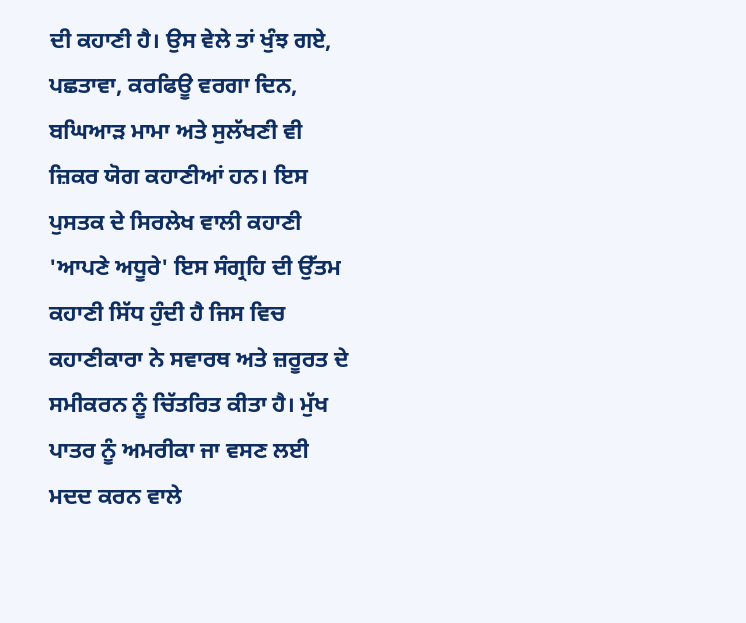ਦੀ ਕਹਾਣੀ ਹੈ। ਉਸ ਵੇਲੇ ਤਾਂ ਖੁੰਝ ਗਏ, ਪਛਤਾਵਾ, ਕਰਫਿਊ ਵਰਗਾ ਦਿਨ, ਬਘਿਆੜ ਮਾਮਾ ਅਤੇ ਸੁਲੱਖਣੀ ਵੀ ਜ਼ਿਕਰ ਯੋਗ ਕਹਾਣੀਆਂ ਹਨ। ਇਸ ਪੁਸਤਕ ਦੇ ਸਿਰਲੇਖ ਵਾਲੀ ਕਹਾਣੀ 'ਆਪਣੇ ਅਧੂਰੇ' ਇਸ ਸੰਗ੍ਰਹਿ ਦੀ ਉੱਤਮ ਕਹਾਣੀ ਸਿੱਧ ਹੁੰਦੀ ਹੈ ਜਿਸ ਵਿਚ ਕਹਾਣੀਕਾਰਾ ਨੇ ਸਵਾਰਥ ਅਤੇ ਜ਼ਰੂਰਤ ਦੇ ਸਮੀਕਰਨ ਨੂੰ ਚਿੱਤਰਿਤ ਕੀਤਾ ਹੈ। ਮੁੱਖ ਪਾਤਰ ਨੂੰ ਅਮਰੀਕਾ ਜਾ ਵਸਣ ਲਈ ਮਦਦ ਕਰਨ ਵਾਲੇ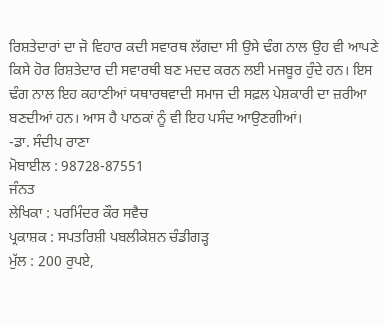ਰਿਸ਼ਤੇਦਾਰਾਂ ਦਾ ਜੋ ਵਿਹਾਰ ਕਦੀ ਸਵਾਰਥ ਲੱਗਦਾ ਸੀ ਉਸੇ ਢੰਗ ਨਾਲ ਉਹ ਵੀ ਆਪਣੇ ਕਿਸੇ ਹੋਰ ਰਿਸ਼ਤੇਦਾਰ ਦੀ ਸਵਾਰਥੀ ਬਣ ਮਦਦ ਕਰਨ ਲਈ ਮਜਬੂਰ ਹੁੰਦੇ ਹਨ। ਇਸ ਢੰਗ ਨਾਲ ਇਹ ਕਹਾਣੀਆਂ ਯਥਾਰਥਵਾਦੀ ਸਮਾਜ ਦੀ ਸਫ਼ਲ ਪੇਸ਼ਕਾਰੀ ਦਾ ਜ਼ਰੀਆ ਬਣਦੀਆਂ ਹਨ। ਆਸ ਹੈ ਪਾਠਕਾਂ ਨੂੰ ਵੀ ਇਹ ਪਸੰਦ ਆਉਣਗੀਆਂ।
-ਡਾ. ਸੰਦੀਪ ਰਾਣਾ
ਮੋਬਾਈਲ : 98728-87551
ਜੰਨਤ
ਲੇਖਿਕਾ : ਪਰਮਿੰਦਰ ਕੌਰ ਸਵੈਚ
ਪ੍ਰਕਾਸ਼ਕ : ਸਪਤਰਿਸ਼ੀ ਪਬਲੀਕੇਸ਼ਨ ਚੰਡੀਗੜ੍ਹ
ਮੁੱਲ : 200 ਰੁਪਏ,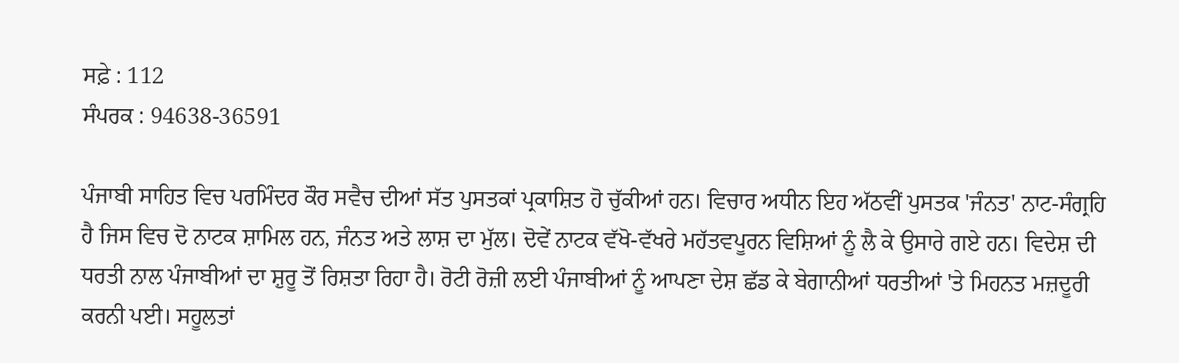ਸਫ਼ੇ : 112
ਸੰਪਰਕ : 94638-36591

ਪੰਜਾਬੀ ਸਾਹਿਤ ਵਿਚ ਪਰਮਿੰਦਰ ਕੌਰ ਸਵੈਚ ਦੀਆਂ ਸੱਤ ਪੁਸਤਕਾਂ ਪ੍ਰਕਾਸ਼ਿਤ ਹੋ ਚੁੱਕੀਆਂ ਹਨ। ਵਿਚਾਰ ਅਧੀਨ ਇਹ ਅੱਠਵੀਂ ਪੁਸਤਕ 'ਜੰਨਤ' ਨਾਟ-ਸੰਗ੍ਰਹਿ ਹੈ ਜਿਸ ਵਿਚ ਦੋ ਨਾਟਕ ਸ਼ਾਮਿਲ ਹਨ, ਜੰਨਤ ਅਤੇ ਲਾਸ਼ ਦਾ ਮੁੱਲ। ਦੋਵੇਂ ਨਾਟਕ ਵੱਖੋ-ਵੱਖਰੇ ਮਹੱਤਵਪੂਰਨ ਵਿਸ਼ਿਆਂ ਨੂੰ ਲੈ ਕੇ ਉਸਾਰੇ ਗਏ ਹਨ। ਵਿਦੇਸ਼ ਦੀ ਧਰਤੀ ਨਾਲ ਪੰਜਾਬੀਆਂ ਦਾ ਸ਼ੁਰੂ ਤੋਂ ਰਿਸ਼ਤਾ ਰਿਹਾ ਹੈ। ਰੋਟੀ ਰੋਜ਼ੀ ਲਈ ਪੰਜਾਬੀਆਂ ਨੂੰ ਆਪਣਾ ਦੇਸ਼ ਛੱਡ ਕੇ ਬੇਗਾਨੀਆਂ ਧਰਤੀਆਂ 'ਤੇ ਮਿਹਨਤ ਮਜ਼ਦੂਰੀ ਕਰਨੀ ਪਈ। ਸਹੂਲਤਾਂ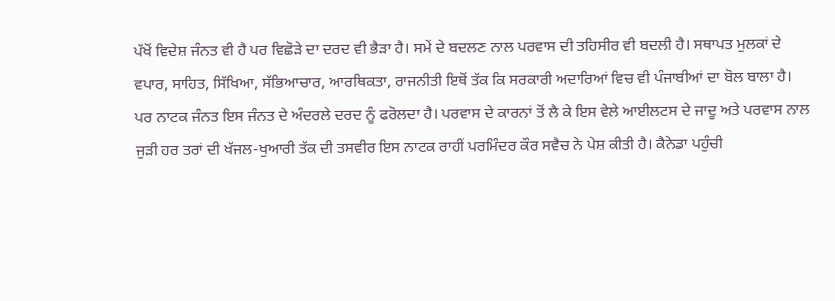ਪੱਖੋਂ ਵਿਦੇਸ਼ ਜੰਨਤ ਵੀ ਹੈ ਪਰ ਵਿਛੋੜੇ ਦਾ ਦਰਦ ਵੀ ਭੈੜਾ ਹੈ। ਸਮੇਂ ਦੇ ਬਦਲਣ ਨਾਲ ਪਰਵਾਸ ਦੀ ਤਹਿਸੀਰ ਵੀ ਬਦਲੀ ਹੈ। ਸਥਾਪਤ ਮੁਲਕਾਂ ਦੇ ਵਪਾਰ, ਸਾਹਿਤ, ਸਿੱਖਿਆ, ਸੱਭਿਆਚਾਰ, ਆਰਥਿਕਤਾ, ਰਾਜਨੀਤੀ ਇਥੋਂ ਤੱਕ ਕਿ ਸਰਕਾਰੀ ਅਦਾਰਿਆਂ ਵਿਚ ਵੀ ਪੰਜਾਬੀਆਂ ਦਾ ਬੋਲ ਬਾਲਾ ਹੈ। ਪਰ ਨਾਟਕ ਜੰਨਤ ਇਸ ਜੰਨਤ ਦੇ ਅੰਦਰਲੇ ਦਰਦ ਨੂੰ ਫਰੋਲਦਾ ਹੈ। ਪਰਵਾਸ ਦੇ ਕਾਰਨਾਂ ਤੋਂ ਲੈ ਕੇ ਇਸ ਵੇਲੇ ਆਈਲਟਸ ਦੇ ਜਾਦੂ ਅਤੇ ਪਰਵਾਸ ਨਾਲ ਜੁੜੀ ਹਰ ਤਰਾਂ ਦੀ ਖੱਜਲ-ਖੁਆਰੀ ਤੱਕ ਦੀ ਤਸਵੀਰ ਇਸ ਨਾਟਕ ਰਾਹੀਂ ਪਰਮਿੰਦਰ ਕੌਰ ਸਵੈਚ ਨੇ ਪੇਸ਼ ਕੀਤੀ ਹੈ। ਕੈਨੇਡਾ ਪਹੁੰਚੀ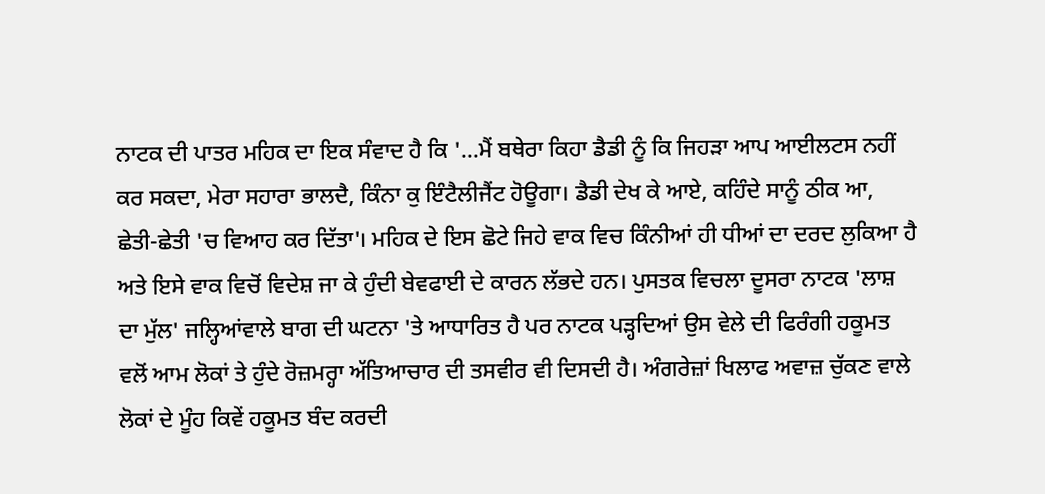ਨਾਟਕ ਦੀ ਪਾਤਰ ਮਹਿਕ ਦਾ ਇਕ ਸੰਵਾਦ ਹੈ ਕਿ '...ਮੈਂ ਬਥੇਰਾ ਕਿਹਾ ਡੈਡੀ ਨੂੰ ਕਿ ਜਿਹੜਾ ਆਪ ਆਈਲਟਸ ਨਹੀਂ ਕਰ ਸਕਦਾ, ਮੇਰਾ ਸਹਾਰਾ ਭਾਲਦੈ, ਕਿੰਨਾ ਕੁ ਇੰਟੈਲੀਜੈਂਟ ਹੋਊਗਾ। ਡੈਡੀ ਦੇਖ ਕੇ ਆਏ, ਕਹਿੰਦੇ ਸਾਨੂੰ ਠੀਕ ਆ, ਛੇਤੀ-ਛੇਤੀ 'ਚ ਵਿਆਹ ਕਰ ਦਿੱਤਾ'। ਮਹਿਕ ਦੇ ਇਸ ਛੋਟੇ ਜਿਹੇ ਵਾਕ ਵਿਚ ਕਿੰਨੀਆਂ ਹੀ ਧੀਆਂ ਦਾ ਦਰਦ ਲੁਕਿਆ ਹੈ ਅਤੇ ਇਸੇ ਵਾਕ ਵਿਚੋਂ ਵਿਦੇਸ਼ ਜਾ ਕੇ ਹੁੰਦੀ ਬੇਵਫਾਈ ਦੇ ਕਾਰਨ ਲੱਭਦੇ ਹਨ। ਪੁਸਤਕ ਵਿਚਲਾ ਦੂਸਰਾ ਨਾਟਕ 'ਲਾਸ਼ ਦਾ ਮੁੱਲ' ਜਲ੍ਹਿਆਂਵਾਲੇ ਬਾਗ ਦੀ ਘਟਨਾ 'ਤੇ ਆਧਾਰਿਤ ਹੈ ਪਰ ਨਾਟਕ ਪੜ੍ਹਦਿਆਂ ਉਸ ਵੇਲੇ ਦੀ ਫਿਰੰਗੀ ਹਕੂਮਤ ਵਲੋਂ ਆਮ ਲੋਕਾਂ ਤੇ ਹੁੰਦੇ ਰੋਜ਼ਮਰ੍ਹਾ ਅੱਤਿਆਚਾਰ ਦੀ ਤਸਵੀਰ ਵੀ ਦਿਸਦੀ ਹੈ। ਅੰਗਰੇਜ਼ਾਂ ਖਿਲਾਫ ਅਵਾਜ਼ ਚੁੱਕਣ ਵਾਲੇ ਲੋਕਾਂ ਦੇ ਮੂੰਹ ਕਿਵੇਂ ਹਕੂਮਤ ਬੰਦ ਕਰਦੀ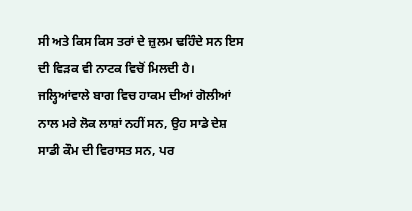ਸੀ ਅਤੇ ਕਿਸ ਕਿਸ ਤਰਾਂ ਦੇ ਜ਼ੁਲਮ ਢਹਿੰਦੇ ਸਨ ਇਸ ਦੀ ਵਿੜਕ ਵੀ ਨਾਟਕ ਵਿਚੋਂ ਮਿਲਦੀ ਹੈ। ਜਲ੍ਹਿਆਂਵਾਲੇ ਬਾਗ ਵਿਚ ਹਾਕਮ ਦੀਆਂ ਗੋਲੀਆਂ ਨਾਲ ਮਰੇ ਲੋਕ ਲਾਸ਼ਾਂ ਨਹੀਂ ਸਨ, ਉਹ ਸਾਡੇ ਦੇਸ਼ ਸਾਡੀ ਕੌਮ ਦੀ ਵਿਰਾਸਤ ਸਨ, ਪਰ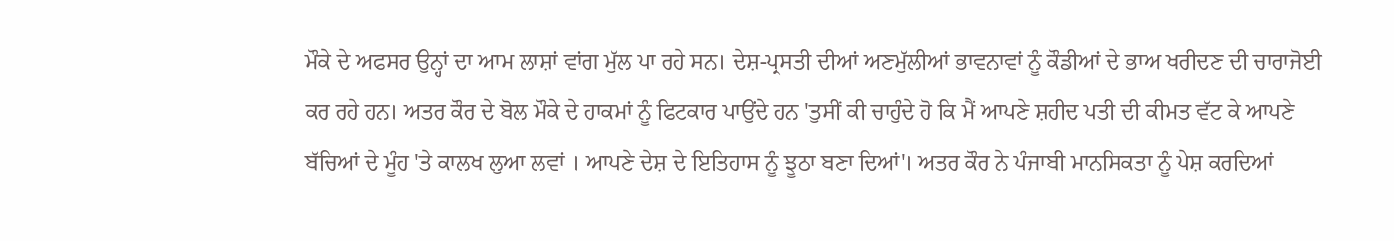ਮੌਕੇ ਦੇ ਅਫਸਰ ਉਨ੍ਹਾਂ ਦਾ ਆਮ ਲਾਸ਼ਾਂ ਵਾਂਗ ਮੁੱਲ ਪਾ ਰਹੇ ਸਨ। ਦੇਸ਼-ਪ੍ਰਸਤੀ ਦੀਆਂ ਅਣਮੁੱਲੀਆਂ ਭਾਵਨਾਵਾਂ ਨੂੰ ਕੌਡੀਆਂ ਦੇ ਭਾਅ ਖਰੀਦਣ ਦੀ ਚਾਰਾਜੋਈ ਕਰ ਰਹੇ ਹਨ। ਅਤਰ ਕੌਰ ਦੇ ਬੋਲ ਮੌਕੇ ਦੇ ਹਾਕਮਾਂ ਨੂੰ ਫਿਟਕਾਰ ਪਾਉਂਦੇ ਹਨ 'ਤੁਸੀਂ ਕੀ ਚਾਹੁੰਦੇ ਹੋ ਕਿ ਮੈਂ ਆਪਣੇ ਸ਼ਹੀਦ ਪਤੀ ਦੀ ਕੀਮਤ ਵੱਟ ਕੇ ਆਪਣੇ ਬੱਚਿਆਂ ਦੇ ਮੂੰਹ 'ਤੇ ਕਾਲਖ ਲੁਆ ਲਵਾਂ । ਆਪਣੇ ਦੇਸ਼ ਦੇ ਇਤਿਹਾਸ ਨੂੰ ਝੂਠਾ ਬਣਾ ਦਿਆਂ'। ਅਤਰ ਕੌਰ ਨੇ ਪੰਜਾਬੀ ਮਾਨਸਿਕਤਾ ਨੂੰ ਪੇਸ਼ ਕਰਦਿਆਂ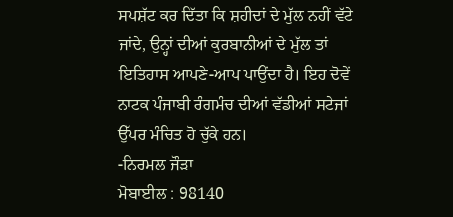ਸਪਸ਼ੱਟ ਕਰ ਦਿੱਤਾ ਕਿ ਸ਼ਹੀਦਾਂ ਦੇ ਮੁੱਲ ਨਹੀਂ ਵੱਟੇ ਜਾਂਦੇ, ਉਨ੍ਹਾਂ ਦੀਆਂ ਕੁਰਬਾਨੀਆਂ ਦੇ ਮੁੱਲ ਤਾਂ ਇਤਿਹਾਸ ਆਪਣੇ-ਆਪ ਪਾਉਂਦਾ ਹੈ। ਇਹ ਦੋਵੇਂ ਨਾਟਕ ਪੰਜਾਬੀ ਰੰਗਮੰਚ ਦੀਆਂ ਵੱਡੀਆਂ ਸਟੇਜਾਂ ਉੱਪਰ ਮੰਚਿਤ ਹੋ ਚੁੱਕੇ ਹਨ।
-ਨਿਰਮਲ ਜੌੜਾ
ਮੋਬਾਈਲ : 98140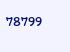78799